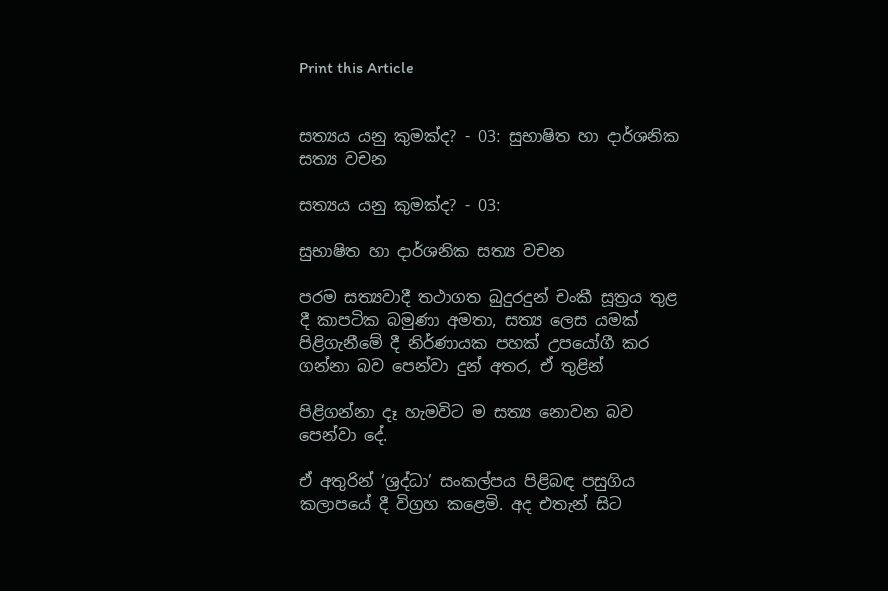Print this Article


සත්‍යය යනු කුමක්ද? - 03: සුභාෂිත හා දාර්ශනික සත්‍ය වචන

සත්‍යය යනු කුමක්ද? - 03:

සුභාෂිත හා දාර්ශනික සත්‍ය වචන

පරම සත්‍යවාදී තථාගත බුදුරදුන් චංකී සූත්‍රය තුළ දී කාපටික බමුණා අමතා, සත්‍ය ලෙස යමක් පිළිගැනීමේ දී නිර්ණායක පහක් උපයෝගී කර ගන්නා බව පෙන්වා දුන් අතර, ඒ තුළින්

පිළිගන්නා දෑ හැමවිට ම සත්‍ය නොවන බව පෙන්වා දේ.

ඒ අතුරින් ‘ශ්‍රද්ධා’ සංකල්පය පිළිබඳ පසුගිය කලාපයේ දී විග්‍රහ කළෙමි. අද එතැන් සිට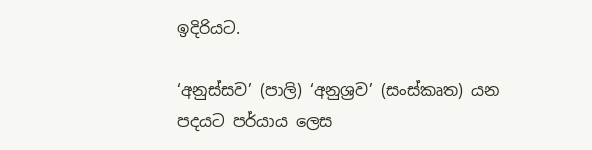ඉදිරියට.

‘අනුස්සව’ (පාලි) ‘අනුශ්‍රව’ (සංස්කෘත) යන පදයට පර්යාය ලෙස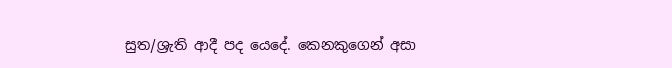සුත/ශ්‍රැති ආදී පද යෙදේ. කෙනකුගෙන් අසා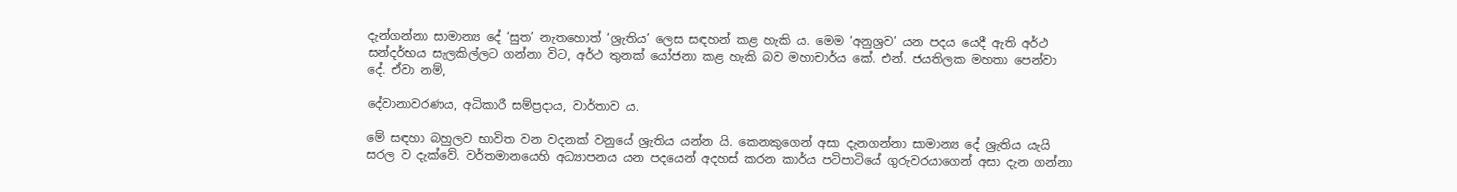දැන්ගන්නා සාමාන්‍ය දේ ‘සුත’ නැතහොත් ‘ශ්‍රැතිය’ ලෙස සඳහන් කළ හැකි ය. මෙම ‘අනුශ්‍රව’ යන පදය යෙදී ඇති අර්ථ සන්දර්භය සැලකිල්ලට ගන්නා විට, අර්ථ තුනක් යෝජනා කළ හැකි බව මහාචාර්ය කේ. එන්. ජයතිලක මහතා පෙන්වා දේ. ඒවා නම්,

දේවානාවරණය, අධිකාරී සම්ප්‍රදාය, වාර්තාව ය.

මේ සඳහා බහුලව භාවිත වන වදනක් වනුයේ ශ්‍රැතිය යන්න යි. කෙනකුගෙන් අසා දැනගන්නා සාමාන්‍ය දේ ශ්‍රැතිය යැයි සරල ව දැක්වේ. වර්තමානයෙහි අධ්‍යාපනය යන පදයෙන් අදහස් කරන කාර්ය පටිපාටියේ ගුරුවරයාගෙන් අසා දැන ගන්නා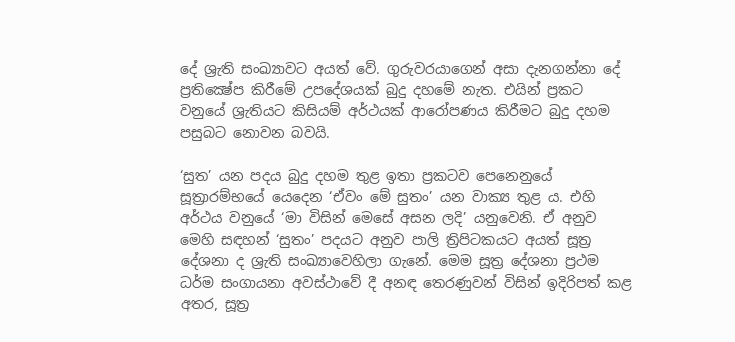දේ ශ්‍රැති සංඛ්‍යාවට අයත් වේ. ගුරුවරයාගෙන් අසා දැනගන්නා දේ ප්‍රතික්‍ෂේප කිරීමේ උපදේශයක් බුදු දහමේ නැත. එයින් ප්‍රකට වනුයේ ශ්‍රැතියට කිසියම් අර්ථයක් ආරෝපණය කිරීමට බුදු දහම පසුබට නොවන බවයි.

‘සුත’ යන පදය බුදු දහම තුළ ඉතා ප්‍රකටව පෙනෙනුයේ සූත්‍රාරම්භයේ යෙදෙන ‘ඒවං මේ සුතං’ යන වාක්‍ය තුළ ය. එහි අර්ථය වනුයේ ‘මා විසින් මෙසේ අසන ලදි’ යනුවෙනි. ඒ අනුව මෙහි සඳහන් ‘සුතං’ පදයට අනුව පාලි ත්‍රිපිටකයට අයත් සූත්‍ර දේශනා ද ශ්‍රැති සංඛ්‍යාවෙහිලා ගැනේ. මෙම සූත්‍ර දේශනා ප්‍රථම ධර්ම සංගායනා අවස්ථාවේ දී අනඳ තෙරණුවන් විසින් ඉදිරිපත් කළ අතර, සූත්‍ර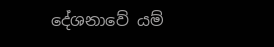දේශනාවේ යම්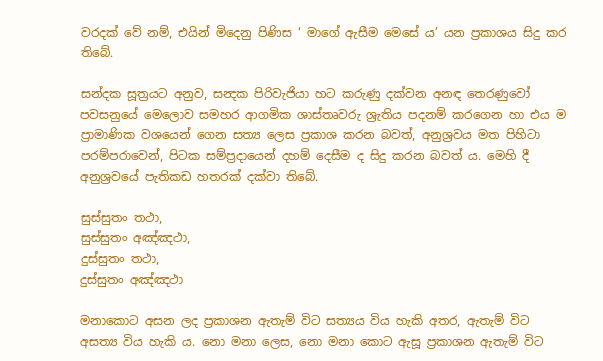වරදක් වේ නම්, එයින් මිදෙනු පිණිස ‘ මාගේ ඇසීම මෙසේ ය’ යන ප්‍රකාශය සිදු කර තිබේ.

සන්දක සූත්‍රයට අනුව, සන්‍දක පිරිවැජියා හට කරුණු දක්වන අනඳ තෙරණුවෝ පවසනුයේ මෙලොව සමහර ආගමික ශාස්තෘවරු ශ්‍රැතිය පදනම් කරගෙන හා එය ම ප්‍රාමාණික වශයෙන් ගෙන සත්‍ය ලෙස ප්‍රකාශ කරන බවත්, අනුශ්‍රවය මත පිහිටා පරම්පරාවෙන්, පිටක සම්ප්‍රදායෙන් දහම් දෙසීම ද සිදු කරන බවත් ය. මෙහි දී අනුශ්‍රවයේ පැතිකඩ හතරක් දක්වා තිබේ.

සුස්සුතං තථා,
සුස්සුතං අඤ්ඤථා,
දුස්සුතං තථා,
දුස්සුතං අඤ්ඤථා

මනාකොට අසන ලද ප්‍රකාශන ඇතැම් විට සත්‍යය විය හැකි අතර, ඇතැම් විට අසත්‍ය විය හැකි ය. නො මනා ලෙස, නො මනා කොට ඇසූ ප්‍රකාශන ඇතැම් විට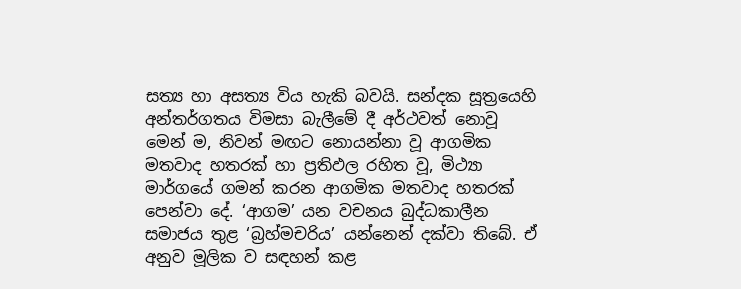සත්‍ය හා අසත්‍ය විය හැකි බවයි. සන්දක සූත්‍රයෙහි අන්තර්ගතය විමසා බැලීමේ දී අර්ථවත් නොවූ මෙන් ම, නිවන් මඟට නොයන්නා වූ ආගමික මතවාද හතරක් හා ප්‍රතිඵල රහිත වූ, මිථ්‍යා මාර්ගයේ ගමන් කරන ආගමික මතවාද හතරක් පෙන්වා දේ. ‘ආගම’ යන වචනය බුද්ධකාලීන සමාජය තුළ ‘බ්‍රහ්මචරිය’ යන්නෙන් දක්වා තිබේ. ඒ අනුව මූලික ව සඳහන් කළ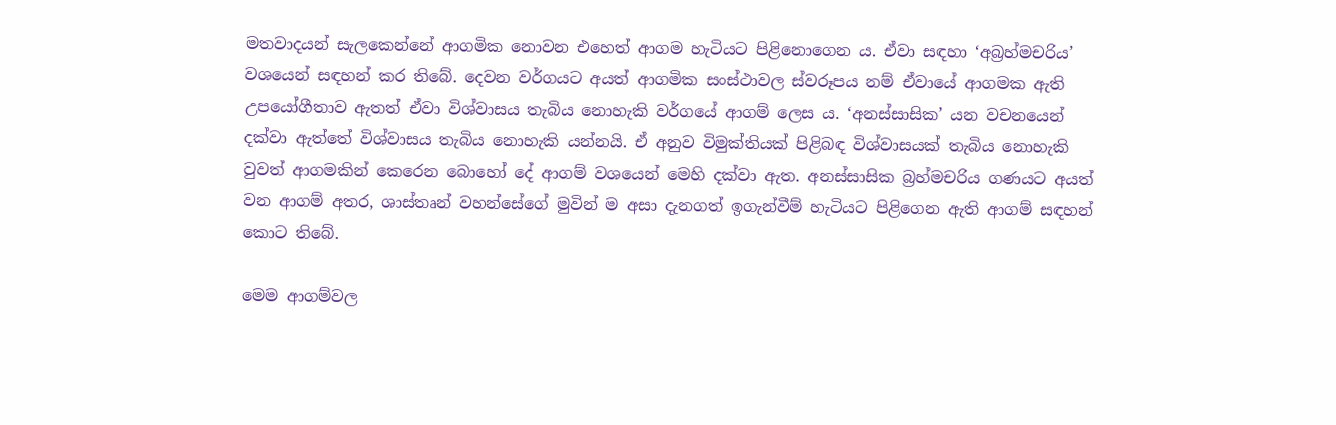මතවාදයන් සැලකෙන්නේ ආගමික නොවන එහෙත් ආගම හැටියට පිළිනොගෙන ය. ඒවා සඳහා ‘අබ්‍රහ්මචරිය’ වශයෙන් සඳහන් කර තිබේ. දෙවන වර්ගයට අයත් ආගමික සංස්ථාවල ස්වරූපය නම් ඒවායේ ආගමක ඇති උපයෝගීතාව ඇතත් ඒවා විශ්වාසය තැබිය නොහැකි වර්ගයේ ආගම් ලෙස ය. ‘අනස්සාසික’ යන වචනයෙන් දක්වා ඇත්තේ විශ්වාසය තැබිය නොහැකි යන්නයි. ඒ අනුව විමුක්තියක් පිළිබඳ විශ්වාසයක් තැබිය නොහැකි වුවත් ආගමකින් කෙරෙන බොහෝ දේ ආගම් වශයෙන් මෙහි දක්වා ඇත. අනස්සාසික බ්‍රහ්මචරිය ගණයට අයත් වන ආගම් අතර, ශාස්තෘන් වහන්සේගේ මුවින් ම අසා දැනගත් ඉගැන්වීම් හැටියට පිළිගෙන ඇති ආගම් සඳහන් කොට තිබේ.

මෙම ආගම්වල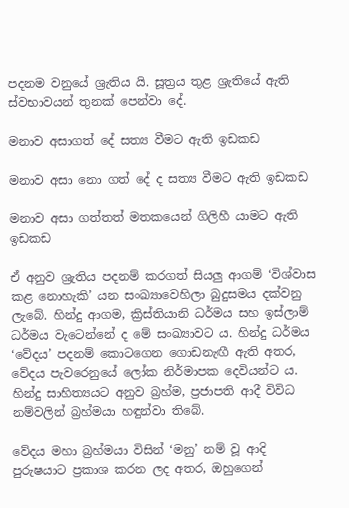පදනම වනුයේ ශ්‍රැතිය යි. සූත්‍රය තුළ ශ්‍රැතියේ ඇති ස්වභාවයන් තුනක් පෙන්වා දේ.

මනාව අසාගත් දේ සත්‍ය වීමට ඇති ඉඩකඩ

මනාව අසා නො ගත් දේ ද සත්‍ය වීමට ඇති ඉඩකඩ

මනාව අසා ගත්තත් මතකයෙන් ගිලිහී යාමට ඇති ඉඩකඩ

ඒ අනුව ශ්‍රැතිය පදනම් කරගත් සියලු ආගම් ‘විශ්වාස කළ නොහැකි’ යන සංඛ්‍යාවෙහිලා බුදුසමය දක්වනු ලැබේ. හින්දු ආගම, ක්‍රිස්තියානි ධර්මය සහ ඉස්ලාම් ධර්මය වැටෙන්නේ ද මේ සංඛ්‍යාවට ය. හින්දු ධර්මය ‘වේදය’ පදනම් කොටගෙන ගොඩනැඟී ඇති අතර, වේදය පැවරෙනුයේ ලෝක නිර්මාපක දෙවියන්ට ය. හින්දු සාහිත්‍යයට අනුව බ්‍රහ්ම, ප්‍රජාපති ආදී විවිධ නම්වලින් බ්‍රහ්මයා හඳුන්වා තිබේ.

වේදය මහා බ්‍රහ්මයා විසින් ‘මනු’ නම් වූ ආදි පුරුෂයාට ප්‍රකාශ කරන ලද අතර, ඔහුගෙන්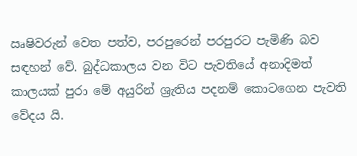ඍෂිවරුන් වෙත පත්ව, පරපුරෙන් පරපුරට පැමිණි බව සඳහන් වේ. බුද්ධකාලය වන විට පැවතියේ අනාදිමත් කාලයක් පුරා මේ අයුරින් ශ්‍රැතිය පදනම් කොටගෙන පැවති වේදය යි.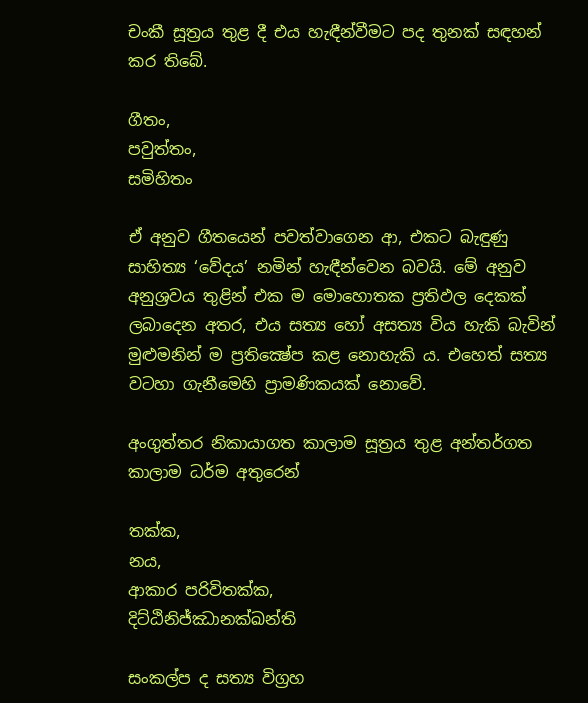චංකී සූත්‍රය තුළ දී එය හැඳීන්වීමට පද තුනක් සඳහන් කර තිබේ.

ගීතං,
පවුත්තං,
සමිහිතං

ඒ අනුව ගීතයෙන් පවත්වාගෙන ආ, එකට බැඳුණු සාහිත්‍ය ‘වේදය’ නමින් හැඳීන්වෙන බවයි. මේ අනුව අනුශ්‍රවය තුළින් එක ම මොහොතක ප්‍රතිඵල දෙකක් ලබාදෙන අතර, එය සත්‍ය හෝ අසත්‍ය විය හැකි බැවින් මුළුමනින් ම ප්‍රතික්‍ෂේප කළ නොහැකි ය. එහෙත් සත්‍ය වටහා ගැනීමෙහි ප්‍රාමණිකයක් නොවේ.

අංගුත්තර නිකායාගත කාලාම සූත්‍රය තුළ අන්තර්ගත කාලාම ධර්ම අතුරෙන්

තක්ක,
නය,
ආකාර පරිවිතක්ක,
දිට්ඨිනිජ්ඣානක්ඛන්ති

සංකල්ප ද සත්‍ය විග්‍රහ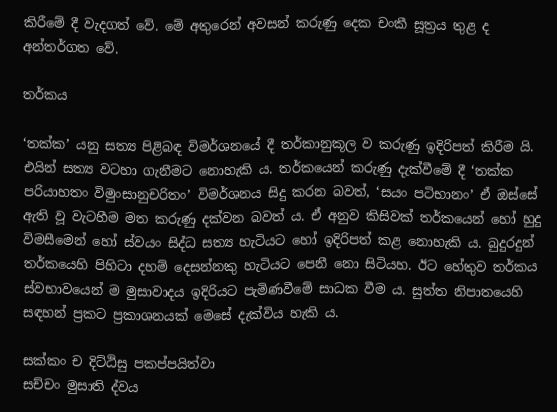කිරීමේ දී වැදගත් වේ. මේ අතුරෙන් අවසන් කරුණු දෙක චංකී සූත්‍රය තුළ ද අන්තර්ගත වේ.

තර්කය

‘තක්ක’ යනු සත්‍ය පිළිබඳ විමර්ශනයේ දී තර්කානුකූල ව කරුණු ඉදිරිපත් කිරීම යි. එයින් සත්‍ය වටහා ගැනීමට නොහැකි ය. තර්කයෙන් කරුණු දැක්වීමේ දී ‘තක්ක පරියාහතං විමුංසානුචරිතං’ විමර්ශනය සිදු කරන බවත්, ‘සයං පටිභානං’ ඒ ඔස්සේ ඇති වූ වැටහීම මත කරුණු දක්වන බවත් ය. ඒ අනුව කිසිවක් තර්කයෙන් හෝ හුදු විමසීමෙන් හෝ ස්වයං සිද්ධ සත්‍ය හැටියට හෝ ඉදිරිපත් කළ නොහැකි ය. බුදුරදුන් තර්කයෙහි පිහිටා දහම් දෙසන්නකු හැටියට පෙනී නො සිටියහ. ඊට හේතුව තර්කය ස්වභාවයෙන් ම මුසාවාදය ඉදිරියට පැමිණවීමේ සාධක වීම ය. සුත්ත නිපාතයෙහි සඳහන් ප්‍රකට ප්‍රකාශනයක් මෙසේ දැක්විය හැකි ය.

සක්කං ච දිට්ඨිසු පකප්පයිත්වා
සච්චං මුසාති ද්වය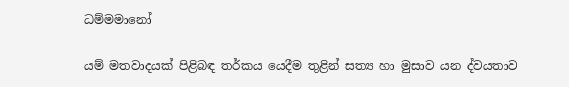ධම්මමානෝ

යම් මතවාදයක් පිළිබඳ තර්කය යෙදීම තුළින් සත්‍ය හා මුසාව යන ද්වයතාව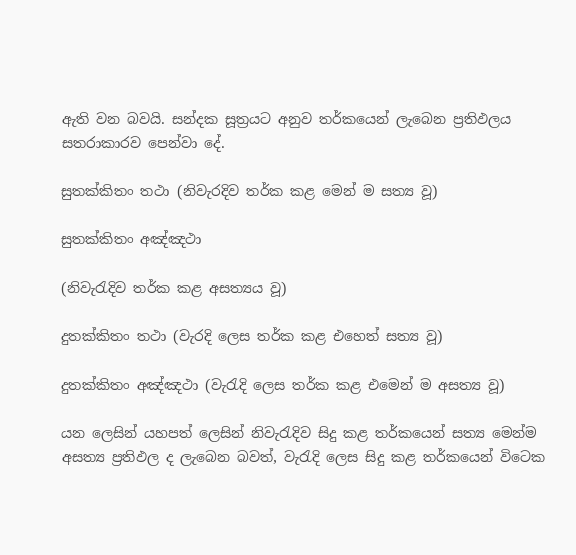ඇති වන බවයි. සන්දක සූත්‍රයට අනුව තර්කයෙන් ලැබෙන ප්‍රතිඵලය සතරාකාරව පෙන්වා දේ.

සුතක්කිතං තථා (නිවැරදිව තර්ක කළ මෙන් ම සත්‍ය වූ)

සුතක්කිතං අඤ්ඤථා

(නිවැරැදිව තර්ක කළ අසත්‍යය වූ)

දුතක්කිතං තථා (වැරදි ලෙස තර්ක කළ එහෙත් සත්‍ය වූ)

දුතක්කිතං අඤ්ඤථා (වැරැදි ලෙස තර්ක කළ එමෙන් ම අසත්‍ය වූ)

යන ලෙසින් යහපත් ලෙසින් නිවැරැදිව සිදු කළ තර්කයෙන් සත්‍ය මෙන්ම අසත්‍ය ප්‍රතිඵල ද ලැබෙන බවත්, වැරැදි ලෙස සිදු කළ තර්කයෙන් විටෙක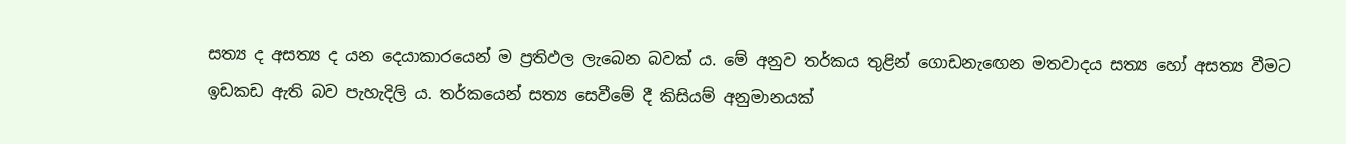සත්‍ය ද අසත්‍ය ද යන දෙයාකාරයෙන් ම ප්‍රතිඵල ලැබෙන බවක් ය. මේ අනුව තර්කය තුළින් ගොඩනැඟෙන මතවාදය සත්‍ය හෝ අසත්‍ය වීමට ඉඩකඩ ඇති බව පැහැදිලි ය. තර්කයෙන් සත්‍ය සෙවීමේ දී කිසියම් අනුමානයක්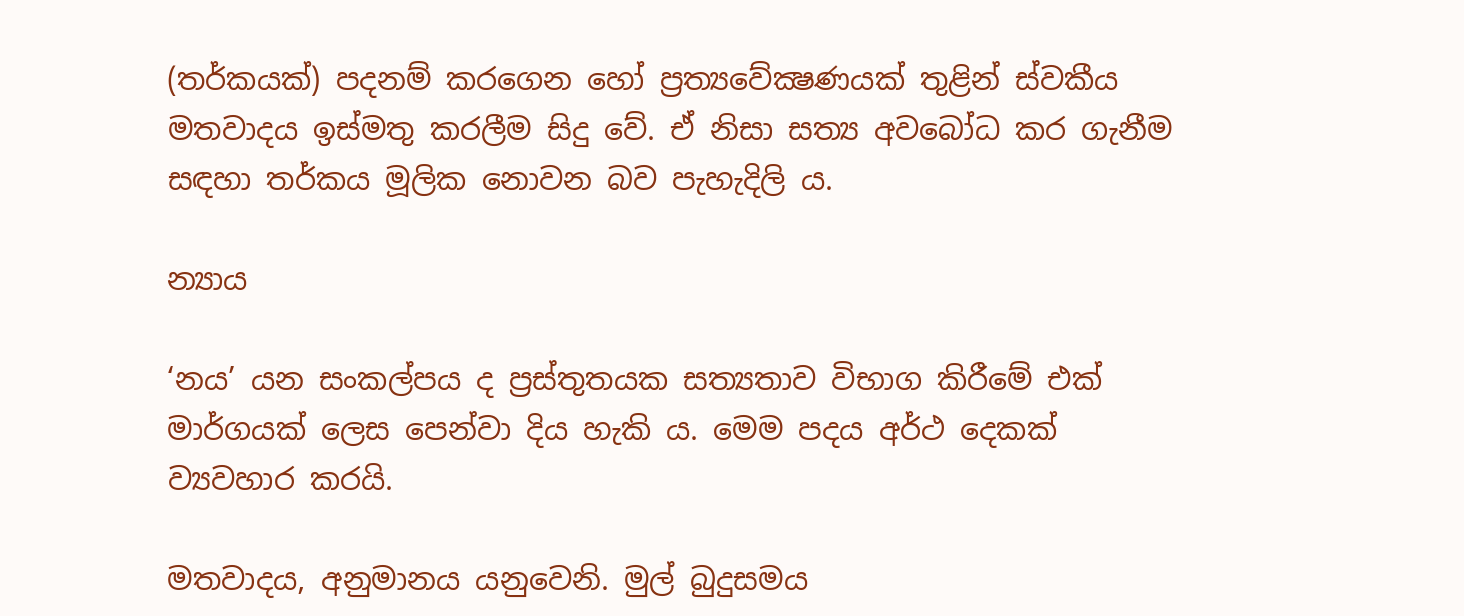(තර්කයක්) පදනම් කරගෙන හෝ ප්‍රත්‍යවේක්‍ෂණයක් තුළින් ස්වකීය මතවාදය ඉස්මතු කරලීම සිදු වේ. ඒ නිසා සත්‍ය අවබෝධ කර ගැනීම සඳහා තර්කය මූලික නොවන බව පැහැදිලි ය.

න්‍යාය

‘නය’ යන සංකල්පය ද ප්‍රස්තුතයක සත්‍යතාව විභාග කිරීමේ එක් මාර්ගයක් ලෙස පෙන්වා දිය හැකි ය. මෙම පදය අර්ථ දෙකක් ව්‍යවහාර කරයි.

මතවාදය, අනුමානය යනුවෙනි. මුල් බුදුසමය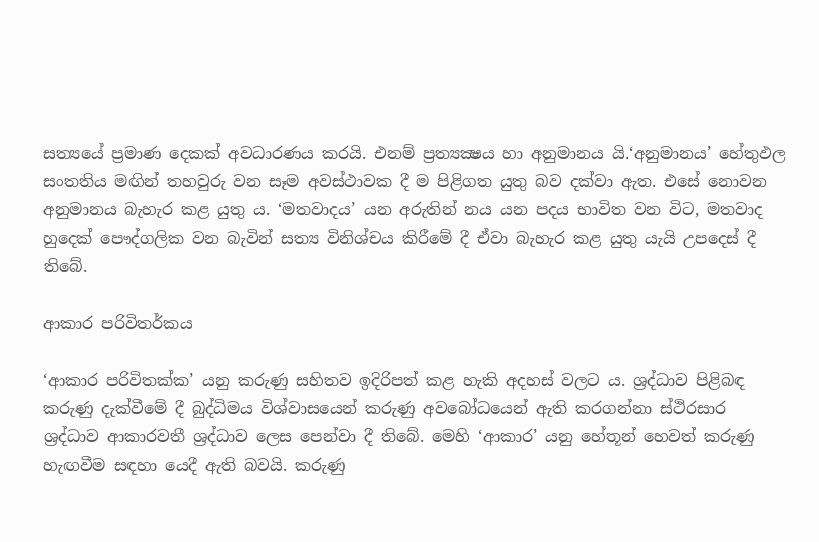සත්‍යයේ ප්‍රමාණ දෙකක් අවධාරණය කරයි. එනම් ප්‍රත්‍යක්‍ෂය හා අනුමානය යි.‘අනුමානය’ හේතුඵල සංතතිය මඟින් තහවුරු වන සෑම අවස්ථාවක දී ම පිළිගත යුතු බව දක්වා ඇත. එසේ නොවන අනුමානය බැහැර කළ යුතු ය. ‘මතවාදය’ යන අරුතින් නය යන පදය භාවිත වන විට, මතවාද හුදෙක් පෞද්ගලික වන බැවින් සත්‍ය විනිශ්චය කිරීමේ දී ඒවා බැහැර කළ යුතු යැයි උපදෙස් දී තිබේ.

ආකාර පරිවිතර්කය

‘ආකාර පරිවිතක්ක’ යනු කරුණු සහිතව ඉදිරිපත් කළ හැකි අදහස් වලට ය. ශ්‍රද්ධාව පිළිබඳ කරුණු දැක්වීමේ දී බුද්ධිමය විශ්වාසයෙන් කරුණු අවබෝධයෙන් ඇති කරගන්නා ස්ථිරසාර ශ්‍රද්ධාව ආකාරවතී ශ්‍රද්ධාව ලෙස පෙන්වා දී තිබේ. මෙහි ‘ආකාර’ යනු හේතූන් හෙවත් කරුණු හැඟවීම සඳහා යෙදී ඇති බවයි. කරුණු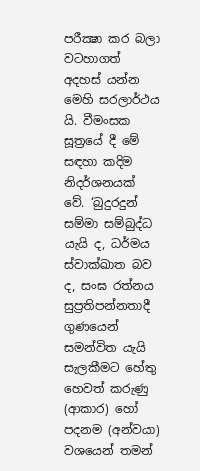පරීක්‍ෂා කර බලා වටහාගත් අදහස් යන්න මෙහි සරලාර්ථය යි. වීමංසක සූත්‍රයේ දී මේ සඳහා කදිම නිදර්ශනයක් වේ. ‘බුදුරදුන් සම්මා සම්බුද්ධ යැයි ද, ධර්මය ස්වාක්ඛාත බව ද, සංඝ රත්නය සුප්‍රතිපන්නතාදී ගුණයෙන් සමන්විත යැයි සැලකීමට හේතු හෙවත් කරුණු (ආකාර) හෝ පදනම (අන්වයා) වශයෙන් තමන්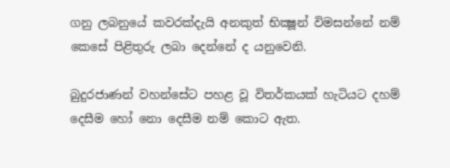ගනු ලබනුයේ කවරක්දැයි අනකුත් භික්‍ෂූන් විමසන්නේ නම් කෙසේ පිළිතුරු ලබා දෙන්නේ ද යනුවෙනි.

බුදුරජාණන් වහන්සේට පහළ වූ විතර්කයක් හැටියට දහම් දෙසීම හෝ නො දෙසීම නම් කොට ඇත.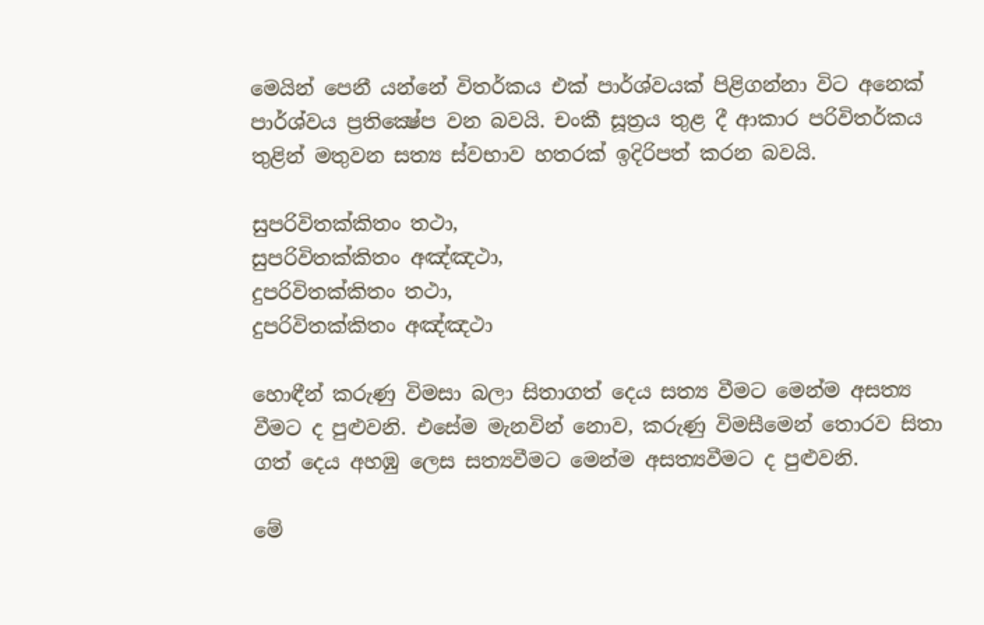මෙයින් පෙනී යන්නේ විතර්කය එක් පාර්ශ්වයක් පිළිගන්නා විට අනෙක් පාර්ශ්වය ප්‍රතික්‍ෂේප වන බවයි. චංකී සූත්‍රය තුළ දී ආකාර පරිවිතර්කය තුළින් මතුවන සත්‍ය ස්වභාව හතරක් ඉදිරිපත් කරන බවයි.

සුපරිවිතක්කිතං තථා,
සුපරිවිතක්කිතං අඤ්ඤථා,
දුපරිවිතක්කිතං තථා,
දුපරිවිතක්කිතං අඤ්ඤථා

හොඳීන් කරුණු විමසා බලා සිතාගත් දෙය සත්‍ය වීමට මෙන්ම අසත්‍ය වීමට ද පුළුවනි. එසේම මැනවින් නොව, කරුණු විමසීමෙන් තොරව සිතා ගත් දෙය අහඹු ලෙස සත්‍යවීමට මෙන්ම අසත්‍යවීමට ද පුළුවනි.

මේ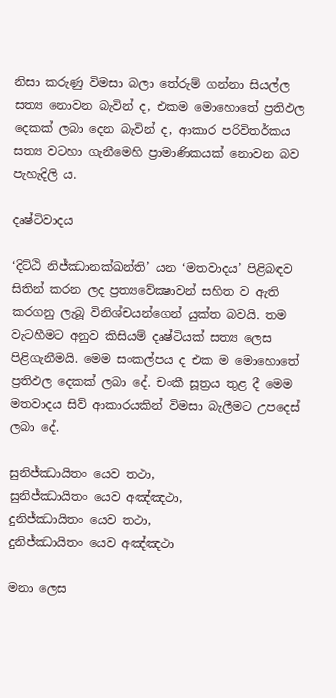නිසා කරුණු විමසා බලා තේරුම් ගන්නා සියල්ල සත්‍ය නොවන බැවින් ද, එකම මොහොතේ ප්‍රතිඵල දෙකක් ලබා දෙන බැවින් ද, ආකාර පරිවිතර්කය සත්‍ය වටහා ගැනීමෙහි ප්‍රාමාණිකයක් නොවන බව පැහැදිලි ය.

දෘෂ්ටිවාදය

‘දිට්ඨි නිජ්ඣානක්ඛන්ති’ යන ‘මතවාදය’ පිළිබඳව සිතින් කරන ලද ප්‍රත්‍යවේක්‍ෂාවන් සහිත ව ඇති කරගනු ලැබූ විනිශ්චයන්ගෙන් යුක්ත බවයි. තම වැටහීමට අනුව කිසියම් දෘෂ්ටියක් සත්‍ය ලෙස පිළිගැනීමයි. මෙම සංකල්පය ද එක ම මොහොතේ ප්‍රතිඵල දෙකක් ලබා දේ. චංකී සූත්‍රය තුළ දී මෙම මතවාදය සිව් ආකාරයකින් විමසා බැලීමට උපදෙස් ලබා දේ.

සුනිජ්ඣායිතං යෙව තථා,
සුනිජ්ඣායිතං යෙව අඤ්ඤථා,
දුනිජ්ඣායිතං යෙව තථා,
දුනිජ්ඣායිතං යෙව අඤ්ඤථා

මනා ලෙස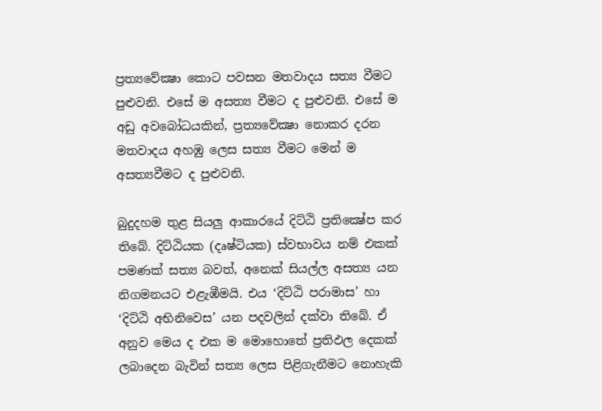ප්‍රත්‍යවේක්‍ෂා කොට පවසන මතවාදය සත්‍ය වීමට පුළුවනි. එසේ ම අසත්‍ය වීමට ද පුළුවනි. එසේ ම අඩු අවබෝධයකින්, ප්‍රත්‍යවේක්‍ෂා නොකර දරන මතවාදය අහඹු ලෙස සත්‍ය වීමට මෙන් ම අසත්‍යවීමට ද පුළුවනි.

බුදුදහම තුළ සියලු ආකාරයේ දිට්ඨි ප්‍රතික්‍ෂේප කර තිබේ. දිට්ඨියක (දෘෂ්ටියක) ස්වභාවය නම් එකක් පමණක් සත්‍ය බවත්, අනෙක් සියල්ල අසත්‍ය යන නිගමනයට එළැඹීමයි. එය ‘දිට්ඨි පරාමාස’ හා ‘දිට්ඨි අභිනිවෙස’ යන පදවලින් දක්වා තිබේ. ඒ අනුව මෙය ද එක ම මොහොතේ ප්‍රතිඵල දෙකක් ලබාදෙන බැවින් සත්‍ය ලෙස පිළිගැනීමට නොහැකි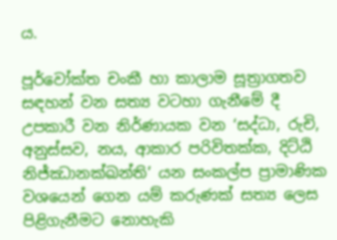ය.

පූර්වෝක්ත චංකී හා කාලාම සූත්‍රාගතව සඳහන් වන සත්‍ය වටහා ගැනීමේ දී උපකාරී වන නිර්ණායක වන ‘සද්ධා, රුචි, අනුස්සව, නය, ආකාර පරිවිතක්ක, දිට්ඨි නිජ්ඣානක්ඛන්ති’ යන සංකල්ප ප්‍රාමාණික වශයෙන් ගෙන යම් කරුණක් සත්‍ය ලෙස පිළිගැනීමට නොහැකි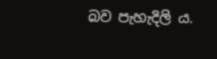බව පැහැදිලි ය.